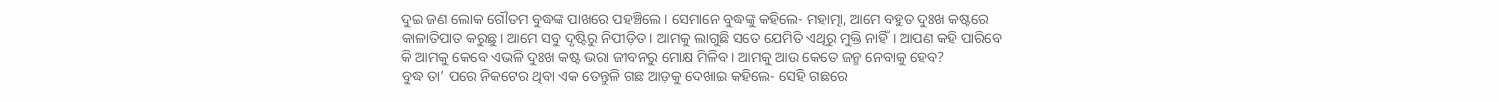ଦୁଇ ଜଣ ଲୋକ ଗୌତମ ବୁଦ୍ଧଙ୍କ ପାଖରେ ପହଞ୍ଚିଲେ। ସେମାନେ ବୁଦ୍ଧଙ୍କୁ କହିଲେ- ମହାତ୍ମା, ଆମେ ବହୁତ ଦୁଃଖ କଷ୍ଟରେ କାଳାତିପାତ କରୁଛୁ। ଆମେ ସବୁ ଦୃଷ୍ଟିରୁ ନିପୀଡ଼ିତ। ଆମକୁ ଲାଗୁଛି ସତେ ଯେମିତି ଏଥିରୁ ମୁକ୍ତି ନାହିଁ। ଆପଣ କହି ପାରିବେ କି ଆମକୁ କେବେ ଏଭଳି ଦୁଃଖ କଷ୍ଟ ଭରା ଜୀବନରୁ ମୋକ୍ଷ ମିଳିବ। ଆମକୁ ଆଉ କେତେ ଜନ୍ମ ନେବାକୁ ହେବ?
ବୁଦ୍ଧ ତା’ ପରେ ନିକଟେର ଥିବା ଏକ ତେନ୍ତୁଳି ଗଛ ଆଡ଼କୁ ଦେଖାଇ କହିଲେ- ସେହି ଗଛରେ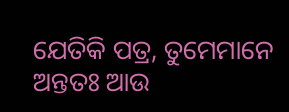ଯେତିକି ପତ୍ର, ତୁମେମାନେ ଅନ୍ତତଃ ଆଉ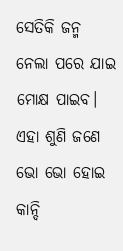ସେତିକି ଜନ୍ମ ନେଲା ପରେ ଯାଇ ମୋକ୍ଷ ପାଇବ।
ଏହା ଶୁଣି ଜଣେ ଭୋ ଭୋ ହୋଇ କାନ୍ଦି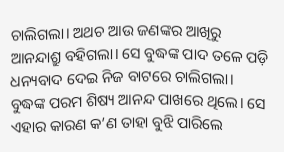ଚାଲିଗଲା। ଅଥଚ ଆଉ ଜଣଙ୍କର ଆଖିରୁ ଆନନ୍ଦାଶ୍ରୁ ବହିଗଲା। ସେ ବୁଦ୍ଧଙ୍କ ପାଦ ତଳେ ପଡ଼ି ଧନ୍ୟବାଦ ଦେଇ ନିଜ ବାଟରେ ଚାଲିଗଲା।
ବୁଦ୍ଧଙ୍କ ପରମ ଶିଷ୍ୟ ଆନନ୍ଦ ପାଖରେ ଥିଲେ। ସେ ଏହାର କାରଣ କ’ଣ ତାହା ବୁଝି ପାରିଲେ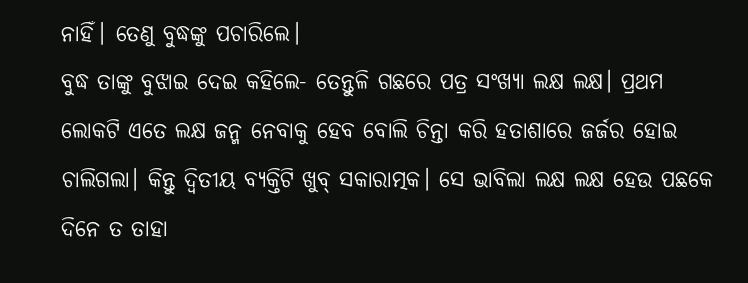ନାହିଁ। ତେଣୁ ବୁଦ୍ଧଙ୍କୁ ପଚାରିଲେ।
ବୁଦ୍ଧ ତାଙ୍କୁ ବୁଝାଇ ଦେଇ କହିଲେ- ତେନ୍ତୁଳି ଗଛରେ ପତ୍ର ସଂଖ୍ୟା ଲକ୍ଷ ଲକ୍ଷ। ପ୍ରଥମ ଲୋକଟି ଏତେ ଲକ୍ଷ ଜନ୍ମ ନେବାକୁ ହେବ ବୋଲି ଚିନ୍ତା କରି ହତାଶାରେ ଜର୍ଜର ହୋଇ ଚାଲିଗଲା। କିନ୍ତୁ ଦ୍ବିତୀୟ ବ୍ୟକ୍ତିଟି ଖୁବ୍ ସକାରାତ୍ମକ। ସେ ଭାବିଲା ଲକ୍ଷ ଲକ୍ଷ ହେଉ ପଛକେ ଦିନେ ତ ତାହା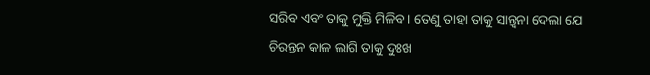ସରିବ ଏବଂ ତାକୁ ମୁକ୍ତି ମିଳିବ। ତେଣୁ ତାହା ତାକୁ ସାନ୍ତ୍ବନା ଦେଲା ଯେ ଚିରନ୍ତନ କାଳ ଲାଗି ତାକୁ ଦୁଃଖ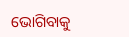ଭୋଗିବାକୁ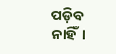ପଡ଼ିବ ନାହିଁ।